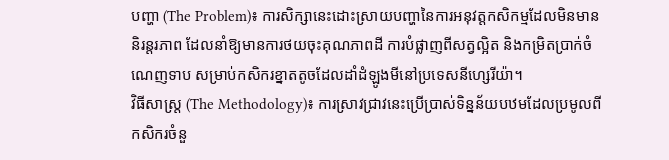បញ្ហា (The Problem)៖ ការសិក្សានេះដោះស្រាយបញ្ហានៃការអនុវត្តកសិកម្មដែលមិនមាននិរន្តរភាព ដែលនាំឱ្យមានការថយចុះគុណភាពដី ការបំផ្លាញពីសត្វល្អិត និងកម្រិតប្រាក់ចំណេញទាប សម្រាប់កសិករខ្នាតតូចដែលដាំដំឡូងមីនៅប្រទេសនីហ្សេរីយ៉ា។
វិធីសាស្ត្រ (The Methodology)៖ ការស្រាវជ្រាវនេះប្រើប្រាស់ទិន្នន័យបឋមដែលប្រមូលពីកសិករចំនួ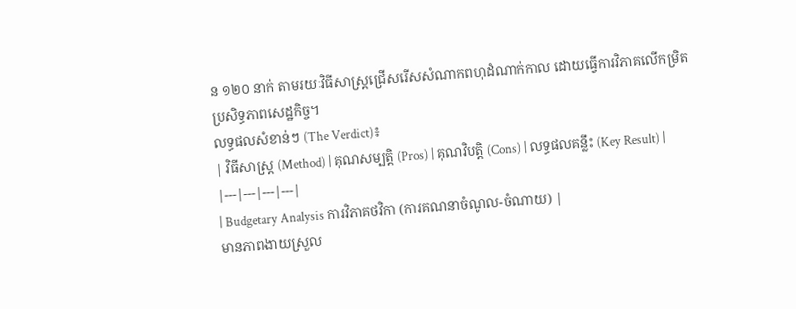ន ១២០ នាក់ តាមរយៈវិធីសាស្ត្រជ្រើសរើសសំណាកពហុដំណាក់កាល ដោយធ្វើការវិភាគលើកម្រិតប្រសិទ្ធភាពសេដ្ឋកិច្ច។
លទ្ធផលសំខាន់ៗ (The Verdict)៖
| វិធីសាស្ត្រ (Method) | គុណសម្បត្តិ (Pros) | គុណវិបត្តិ (Cons) | លទ្ធផលគន្លឹះ (Key Result) |
|---|---|---|---|
| Budgetary Analysis ការវិភាគថវិកា (ការគណនាចំណូល-ចំណាយ) |
មានភាពងាយស្រួល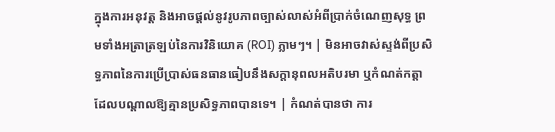ក្នុងការអនុវត្ត និងអាចផ្តល់នូវរូបភាពច្បាស់លាស់អំពីប្រាក់ចំណេញសុទ្ធ ព្រមទាំងអត្រាត្រឡប់នៃការវិនិយោគ (ROI) ភ្លាមៗ។ | មិនអាចវាស់ស្ទង់ពីប្រសិទ្ធភាពនៃការប្រើប្រាស់ធនធានធៀបនឹងសក្តានុពលអតិបរមា ឬកំណត់កត្តាដែលបណ្តាលឱ្យគ្មានប្រសិទ្ធភាពបានទេ។ | កំណត់បានថា ការ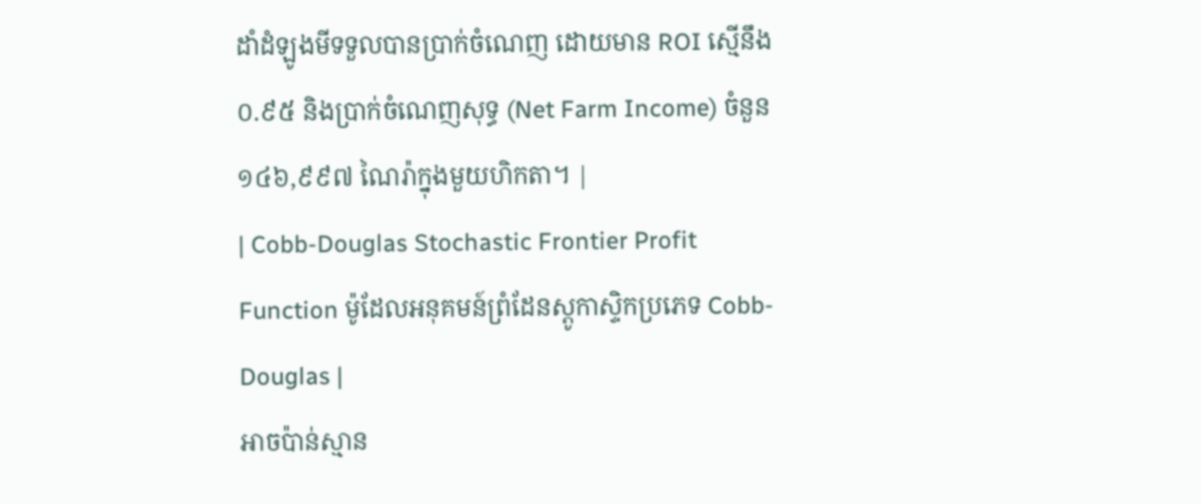ដាំដំឡូងមីទទួលបានប្រាក់ចំណេញ ដោយមាន ROI ស្មើនឹង ០.៩៥ និងប្រាក់ចំណេញសុទ្ធ (Net Farm Income) ចំនួន ១៤៦,៩៩៧ ណៃរ៉ាក្នុងមួយហិកតា។ |
| Cobb-Douglas Stochastic Frontier Profit Function ម៉ូដែលអនុគមន៍ព្រំដែនស្តូកាស្ទិកប្រភេទ Cobb-Douglas |
អាចប៉ាន់ស្មាន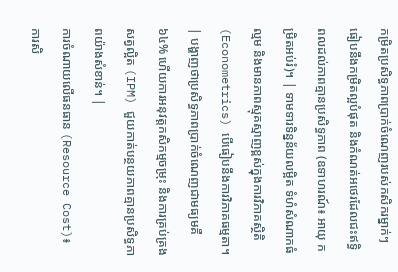កម្រិតប្រសិទ្ធភាពប្រាក់ចំណេញរបស់កសិករម្នាក់ៗធៀបនឹងកម្រិតល្អបំផុត និងកំណត់អថេរដែលជះឥទ្ធិពលដល់ភាពគ្មានប្រសិទ្ធភាព (ឧទាហរណ៍៖ អាយុ កម្រិតអប់រំ)។ | ទាមទារទិន្នន័យលម្អិត ទំហំសំណាកធំល្មម និងមានភាពស្មុគស្មាញខ្ពស់ក្នុងការវិភាគស្ថិតិ (Econometrics) បើធៀបនឹងការវិភាគធម្មតា។ | បង្ហាញថាប្រសិទ្ធភាពប្រាក់ចំណេញជាមធ្យមគឺ ៦៤% ហើយការអនុវត្តកសិកម្មចម្រុះ និងការគ្រប់គ្រងសត្វល្អិត (IPM) ជួយកាត់បន្ថយភាពគ្មានប្រសិទ្ធភាពយ៉ាងសំខាន់។ |
ការចំណាយលើធនធាន (Resource Cost)៖ ការសិ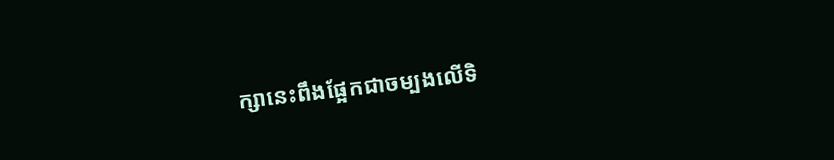ក្សានេះពឹងផ្អែកជាចម្បងលើទិ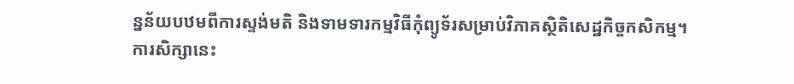ន្នន័យបឋមពីការស្ទង់មតិ និងទាមទារកម្មវិធីកុំព្យូទ័រសម្រាប់វិភាគស្ថិតិសេដ្ឋកិច្ចកសិកម្ម។
ការសិក្សានេះ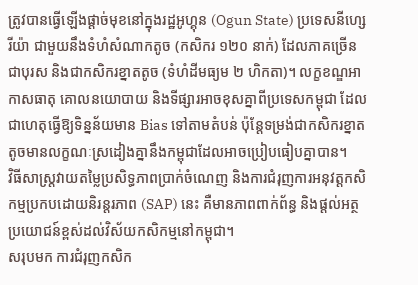ត្រូវបានធ្វើឡើងផ្តាច់មុខនៅក្នុងរដ្ឋអូហ្គុន (Ogun State) ប្រទេសនីហ្សេរីយ៉ា ជាមួយនឹងទំហំសំណាកតូច (កសិករ ១២០ នាក់) ដែលភាគច្រើនជាបុរស និងជាកសិករខ្នាតតូច (ទំហំដីមធ្យម ២ ហិកតា)។ លក្ខខណ្ឌអាកាសធាតុ គោលនយោបាយ និងទីផ្សារអាចខុសគ្នាពីប្រទេសកម្ពុជា ដែលជាហេតុធ្វើឱ្យទិន្នន័យមាន Bias ទៅតាមតំបន់ ប៉ុន្តែទម្រង់ជាកសិករខ្នាតតូចមានលក្ខណៈស្រដៀងគ្នានឹងកម្ពុជាដែលអាចប្រៀបធៀបគ្នាបាន។
វិធីសាស្ត្រវាយតម្លៃប្រសិទ្ធភាពប្រាក់ចំណេញ និងការជំរុញការអនុវត្តកសិកម្មប្រកបដោយនិរន្តរភាព (SAP) នេះ គឺមានភាពពាក់ព័ន្ធ និងផ្តល់អត្ថប្រយោជន៍ខ្ពស់ដល់វិស័យកសិកម្មនៅកម្ពុជា។
សរុបមក ការជំរុញកសិក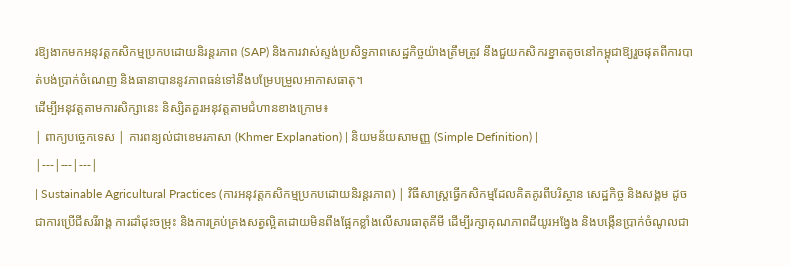រឱ្យងាកមកអនុវត្តកសិកម្មប្រកបដោយនិរន្តរភាព (SAP) និងការវាស់ស្ទង់ប្រសិទ្ធភាពសេដ្ឋកិច្ចយ៉ាងត្រឹមត្រូវ នឹងជួយកសិករខ្នាតតូចនៅកម្ពុជាឱ្យរួចផុតពីការបាត់បង់ប្រាក់ចំណេញ និងធានាបាននូវភាពធន់ទៅនឹងបម្រែបម្រួលអាកាសធាតុ។
ដើម្បីអនុវត្តតាមការសិក្សានេះ និស្សិតគួរអនុវត្តតាមជំហានខាងក្រោម៖
| ពាក្យបច្ចេកទេស | ការពន្យល់ជាខេមរភាសា (Khmer Explanation) | និយមន័យសាមញ្ញ (Simple Definition) |
|---|---|---|
| Sustainable Agricultural Practices (ការអនុវត្តកសិកម្មប្រកបដោយនិរន្តរភាព) | វិធីសាស្ត្រធ្វើកសិកម្មដែលគិតគូរពីបរិស្ថាន សេដ្ឋកិច្ច និងសង្គម ដូចជាការប្រើជីសរីរាង្គ ការដាំដុះចម្រុះ និងការគ្រប់គ្រងសត្វល្អិតដោយមិនពឹងផ្អែកខ្លាំងលើសារធាតុគីមី ដើម្បីរក្សាគុណភាពដីយូរអង្វែង និងបង្កើនប្រាក់ចំណូលជា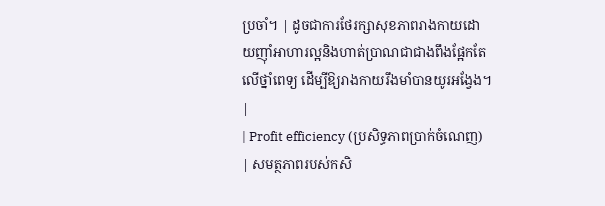ប្រចាំ។ | ដូចជាការថែរក្សាសុខភាពរាងកាយដោយញ៉ាំអាហារល្អនិងហាត់ប្រាណជាជាងពឹងផ្អែកតែលើថ្នាំពេទ្យ ដើម្បីឱ្យរាងកាយរឹងមាំបានយូរអង្វែង។ |
| Profit efficiency (ប្រសិទ្ធភាពប្រាក់ចំណេញ) | សមត្ថភាពរបស់កសិ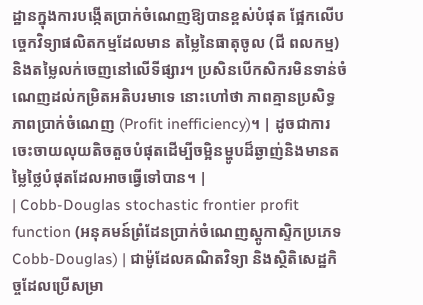ដ្ឋានក្នុងការបង្កើតប្រាក់ចំណេញឱ្យបានខ្ពស់បំផុត ផ្អែកលើបច្ចេកវិទ្យាផលិតកម្មដែលមាន តម្លៃនៃធាតុចូល (ជី ពលកម្ម) និងតម្លៃលក់ចេញនៅលើទីផ្សារ។ ប្រសិនបើកសិករមិនទាន់ចំណេញដល់កម្រិតអតិបរមាទេ នោះហៅថា ភាពគ្មានប្រសិទ្ធភាពប្រាក់ចំណេញ (Profit inefficiency)។ | ដូចជាការចេះចាយលុយតិចតួចបំផុតដើម្បីចម្អិនម្ហូបដ៏ឆ្ងាញ់និងមានតម្លៃថ្លៃបំផុតដែលអាចធ្វើទៅបាន។ |
| Cobb-Douglas stochastic frontier profit function (អនុគមន៍ព្រំដែនប្រាក់ចំណេញស្តូកាស្ទិកប្រភេទ Cobb-Douglas) | ជាម៉ូដែលគណិតវិទ្យា និងស្ថិតិសេដ្ឋកិច្ចដែលប្រើសម្រា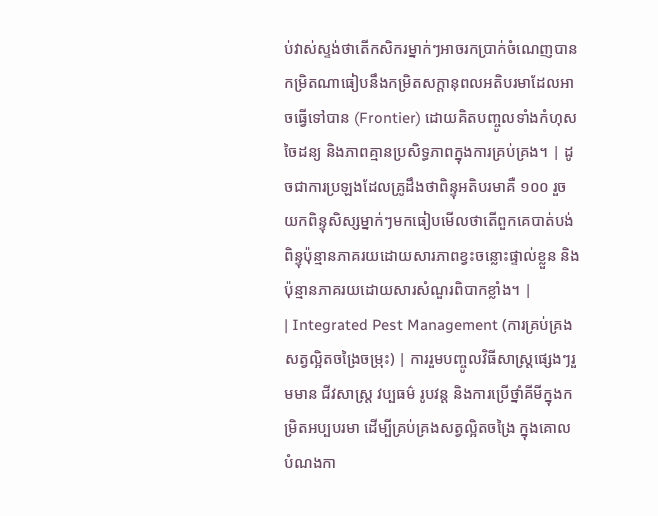ប់វាស់ស្ទង់ថាតើកសិករម្នាក់ៗអាចរកប្រាក់ចំណេញបានកម្រិតណាធៀបនឹងកម្រិតសក្តានុពលអតិបរមាដែលអាចធ្វើទៅបាន (Frontier) ដោយគិតបញ្ចូលទាំងកំហុសចៃដន្យ និងភាពគ្មានប្រសិទ្ធភាពក្នុងការគ្រប់គ្រង។ | ដូចជាការប្រឡងដែលគ្រូដឹងថាពិន្ទុអតិបរមាគឺ ១០០ រួចយកពិន្ទុសិស្សម្នាក់ៗមកធៀបមើលថាតើពួកគេបាត់បង់ពិន្ទុប៉ុន្មានភាគរយដោយសារភាពខ្វះចន្លោះផ្ទាល់ខ្លួន និងប៉ុន្មានភាគរយដោយសារសំណួរពិបាកខ្លាំង។ |
| Integrated Pest Management (ការគ្រប់គ្រងសត្វល្អិតចង្រៃចម្រុះ) | ការរួមបញ្ចូលវិធីសាស្ត្រផ្សេងៗរួមមាន ជីវសាស្ត្រ វប្បធម៌ រូបវន្ត និងការប្រើថ្នាំគីមីក្នុងកម្រិតអប្បបរមា ដើម្បីគ្រប់គ្រងសត្វល្អិតចង្រៃ ក្នុងគោលបំណងកា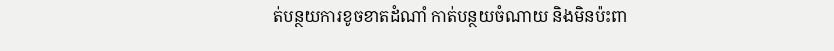ត់បន្ថយការខូចខាតដំណាំ កាត់បន្ថយចំណាយ និងមិនប៉ះពា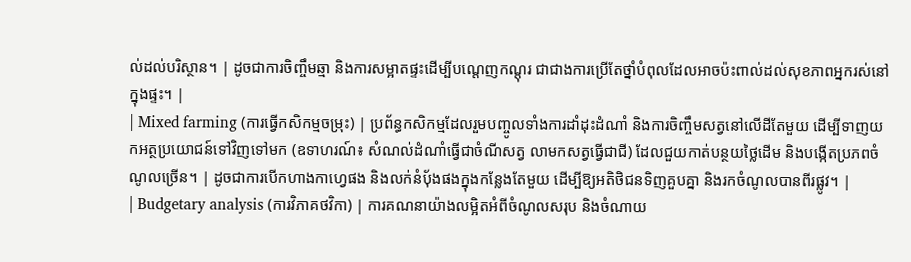ល់ដល់បរិស្ថាន។ | ដូចជាការចិញ្ចឹមឆ្មា និងការសម្អាតផ្ទះដើម្បីបណ្តេញកណ្តុរ ជាជាងការប្រើតែថ្នាំបំពុលដែលអាចប៉ះពាល់ដល់សុខភាពអ្នករស់នៅក្នុងផ្ទះ។ |
| Mixed farming (ការធ្វើកសិកម្មចម្រុះ) | ប្រព័ន្ធកសិកម្មដែលរួមបញ្ចូលទាំងការដាំដុះដំណាំ និងការចិញ្ចឹមសត្វនៅលើដីតែមួយ ដើម្បីទាញយកអត្ថប្រយោជន៍ទៅវិញទៅមក (ឧទាហរណ៍៖ សំណល់ដំណាំធ្វើជាចំណីសត្វ លាមកសត្វធ្វើជាជី) ដែលជួយកាត់បន្ថយថ្លៃដើម និងបង្កើតប្រភពចំណូលច្រើន។ | ដូចជាការបើកហាងកាហ្វេផង និងលក់នំប៉័ងផងក្នុងកន្លែងតែមួយ ដើម្បីឱ្យអតិថិជនទិញគួបគ្នា និងរកចំណូលបានពីរផ្លូវ។ |
| Budgetary analysis (ការវិភាគថវិកា) | ការគណនាយ៉ាងលម្អិតអំពីចំណូលសរុប និងចំណាយ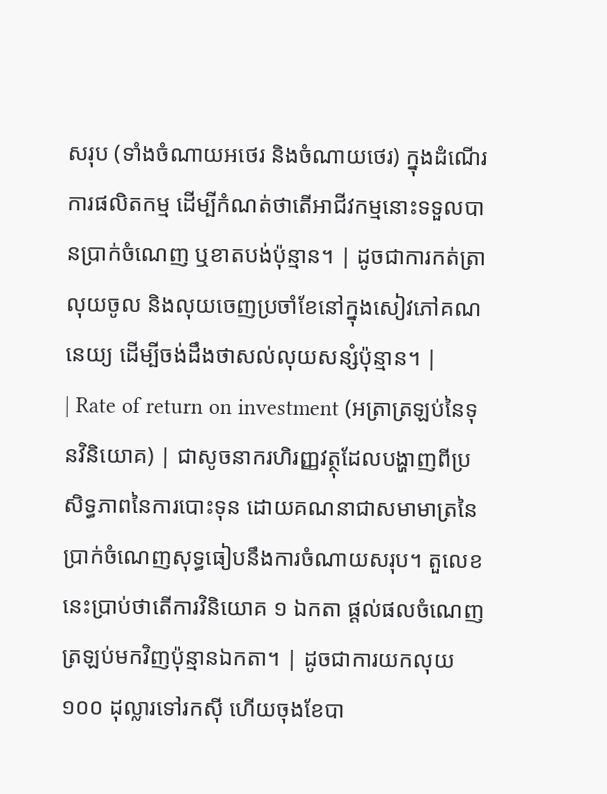សរុប (ទាំងចំណាយអថេរ និងចំណាយថេរ) ក្នុងដំណើរការផលិតកម្ម ដើម្បីកំណត់ថាតើអាជីវកម្មនោះទទួលបានប្រាក់ចំណេញ ឬខាតបង់ប៉ុន្មាន។ | ដូចជាការកត់ត្រាលុយចូល និងលុយចេញប្រចាំខែនៅក្នុងសៀវភៅគណនេយ្យ ដើម្បីចង់ដឹងថាសល់លុយសន្សំប៉ុន្មាន។ |
| Rate of return on investment (អត្រាត្រឡប់នៃទុនវិនិយោគ) | ជាសូចនាករហិរញ្ញវត្ថុដែលបង្ហាញពីប្រសិទ្ធភាពនៃការបោះទុន ដោយគណនាជាសមាមាត្រនៃប្រាក់ចំណេញសុទ្ធធៀបនឹងការចំណាយសរុប។ តួលេខនេះប្រាប់ថាតើការវិនិយោគ ១ ឯកតា ផ្តល់ផលចំណេញត្រឡប់មកវិញប៉ុន្មានឯកតា។ | ដូចជាការយកលុយ ១០០ ដុល្លារទៅរកស៊ី ហើយចុងខែបា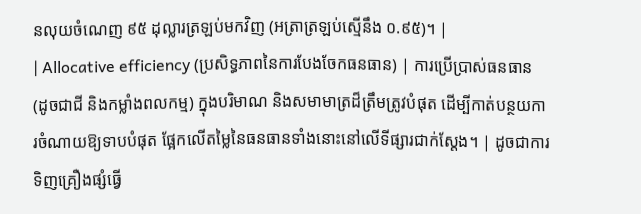នលុយចំណេញ ៩៥ ដុល្លារត្រឡប់មកវិញ (អត្រាត្រឡប់ស្មើនឹង ០.៩៥)។ |
| Allocative efficiency (ប្រសិទ្ធភាពនៃការបែងចែកធនធាន) | ការប្រើប្រាស់ធនធាន (ដូចជាជី និងកម្លាំងពលកម្ម) ក្នុងបរិមាណ និងសមាមាត្រដ៏ត្រឹមត្រូវបំផុត ដើម្បីកាត់បន្ថយការចំណាយឱ្យទាបបំផុត ផ្អែកលើតម្លៃនៃធនធានទាំងនោះនៅលើទីផ្សារជាក់ស្តែង។ | ដូចជាការទិញគ្រឿងផ្សំធ្វើ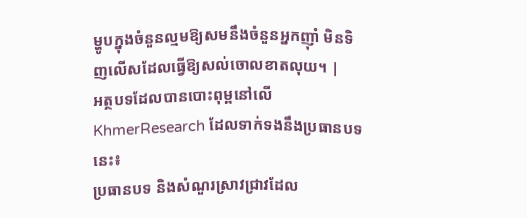ម្ហូបក្នុងចំនួនល្មមឱ្យសមនឹងចំនួនអ្នកញ៉ាំ មិនទិញលើសដែលធ្វើឱ្យសល់ចោលខាតលុយ។ |
អត្ថបទដែលបានបោះពុម្ពនៅលើ KhmerResearch ដែលទាក់ទងនឹងប្រធានបទនេះ៖
ប្រធានបទ និងសំណួរស្រាវជ្រាវដែល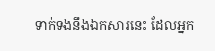ទាក់ទងនឹងឯកសារនេះ ដែលអ្នក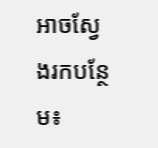អាចស្វែងរកបន្ថែម៖